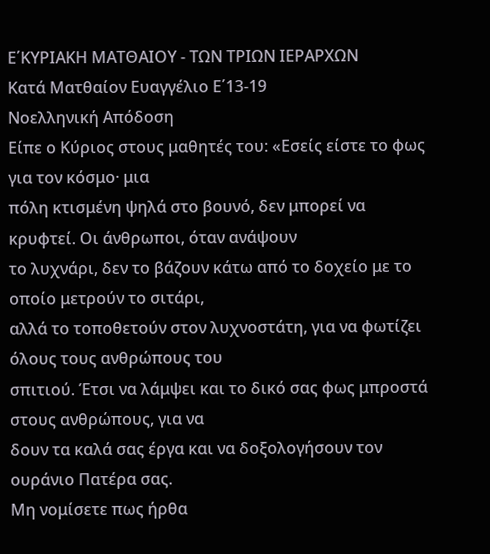Ε΄ΚΥΡΙΑΚΗ ΜΑΤΘΑΙΟΥ - ΤΩΝ ΤΡΙΩΝ ΙΕΡΑΡΧΩΝ
Κατά Ματθαίον Ευαγγέλιο Ε΄13-19
Νοελληνική Απόδοση
Είπε ο Κύριος στους μαθητές του: «Εσείς είστε το φως για τον κόσμο· μια
πόλη κτισμένη ψηλά στο βουνό, δεν μπορεί να κρυφτεί. Οι άνθρωποι, όταν ανάψουν
το λυχνάρι, δεν το βάζουν κάτω από το δοχείο με το οποίο μετρούν το σιτάρι,
αλλά το τοποθετούν στον λυχνοστάτη, για να φωτίζει όλους τους ανθρώπους του
σπιτιού. Έτσι να λάμψει και το δικό σας φως μπροστά στους ανθρώπους, για να
δουν τα καλά σας έργα και να δοξολογήσουν τον ουράνιο Πατέρα σας.
Μη νομίσετε πως ήρθα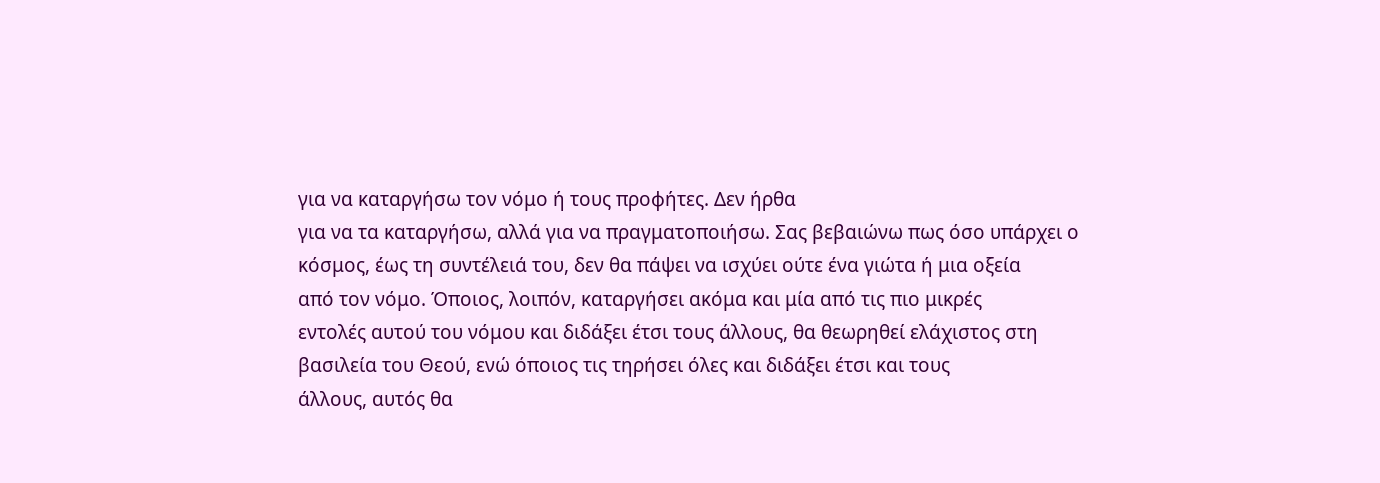για να καταργήσω τον νόμο ή τους προφήτες. Δεν ήρθα
για να τα καταργήσω, αλλά για να πραγματοποιήσω. Σας βεβαιώνω πως όσο υπάρχει ο
κόσμος, έως τη συντέλειά του, δεν θα πάψει να ισχύει ούτε ένα γιώτα ή μια οξεία
από τον νόμο. Όποιος, λοιπόν, καταργήσει ακόμα και μία από τις πιο μικρές
εντολές αυτού του νόμου και διδάξει έτσι τους άλλους, θα θεωρηθεί ελάχιστος στη
βασιλεία του Θεού, ενώ όποιος τις τηρήσει όλες και διδάξει έτσι και τους
άλλους, αυτός θα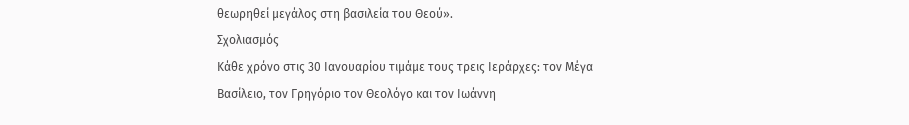θεωρηθεί μεγάλος στη βασιλεία του Θεού».
Σχολιασμός
Κάθε χρόνο στις 30 Ιανουαρίου τιμάμε τους τρεις Ιεράρχες: τον Μέγα
Βασίλειο, τον Γρηγόριο τον Θεολόγο και τον Ιωάννη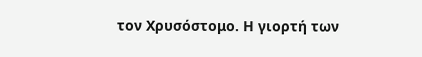τον Χρυσόστομο. Η γιορτή των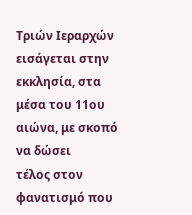Τριών Ιεραρχών εισάγεται στην εκκλησία, στα μέσα του 11ου αιώνα, με σκοπό να δώσει
τέλος στον φανατισμό που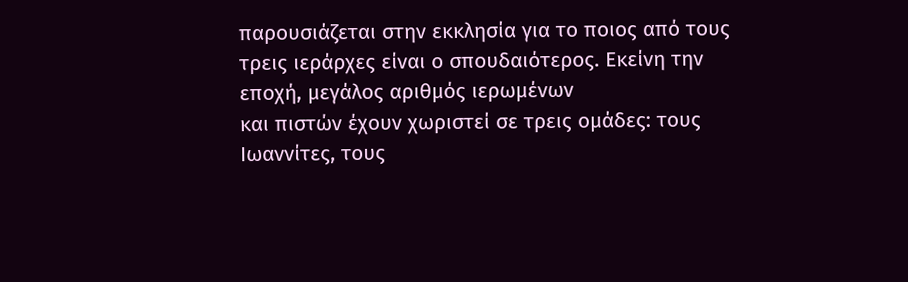παρουσιάζεται στην εκκλησία για το ποιος από τους
τρεις ιεράρχες είναι ο σπουδαιότερος. Εκείνη την εποχή, μεγάλος αριθμός ιερωμένων
και πιστών έχουν χωριστεί σε τρεις ομάδες: τους Ιωαννίτες, τους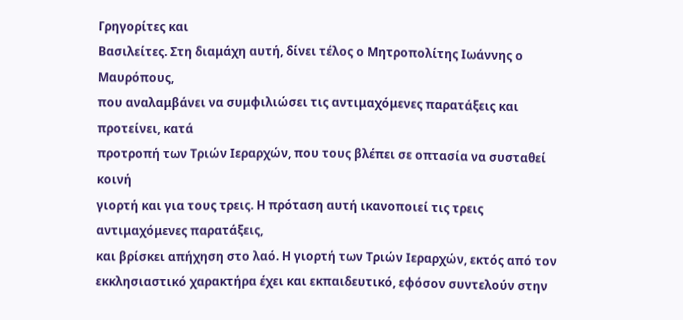Γρηγορίτες και
Βασιλείτες. Στη διαμάχη αυτή, δίνει τέλος ο Μητροπολίτης Ιωάννης ο Μαυρόπους,
που αναλαμβάνει να συμφιλιώσει τις αντιμαχόμενες παρατάξεις και προτείνει, κατά
προτροπή των Τριών Ιεραρχών, που τους βλέπει σε οπτασία να συσταθεί κοινή
γιορτή και για τους τρεις. Η πρόταση αυτή ικανοποιεί τις τρεις αντιμαχόμενες παρατάξεις,
και βρίσκει απήχηση στο λαό. Η γιορτή των Τριών Ιεραρχών, εκτός από τον
εκκλησιαστικό χαρακτήρα έχει και εκπαιδευτικό, εφόσον συντελούν στην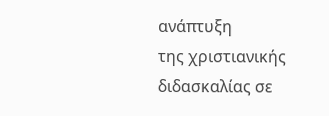ανάπτυξη
της χριστιανικής διδασκαλίας σε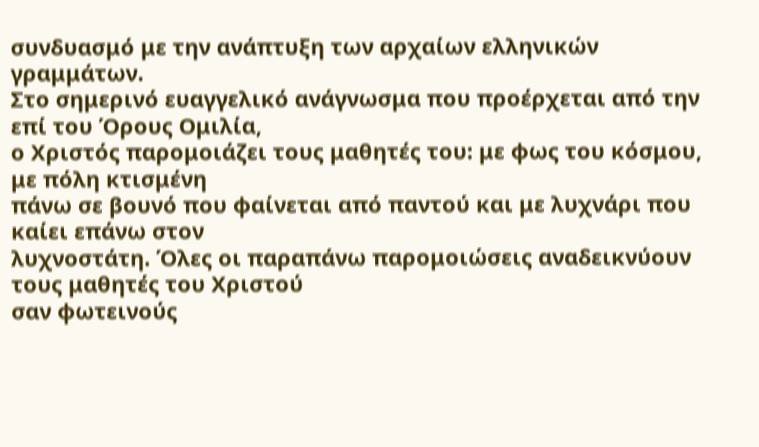συνδυασμό με την ανάπτυξη των αρχαίων ελληνικών
γραμμάτων.
Στο σημερινό ευαγγελικό ανάγνωσμα που προέρχεται από την επί του Όρους Ομιλία,
ο Χριστός παρομοιάζει τους μαθητές του: με φως του κόσμου, με πόλη κτισμένη
πάνω σε βουνό που φαίνεται από παντού και με λυχνάρι που καίει επάνω στον
λυχνοστάτη. Όλες οι παραπάνω παρομοιώσεις αναδεικνύουν τους μαθητές του Χριστού
σαν φωτεινούς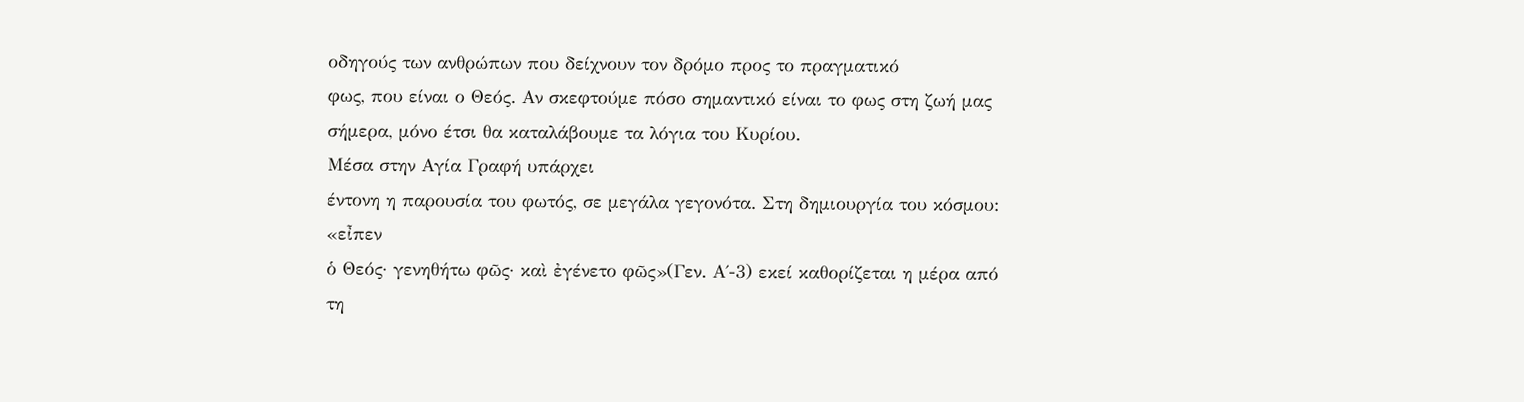οδηγούς των ανθρώπων που δείχνουν τον δρόμο προς το πραγματικό
φως, που είναι ο Θεός. Αν σκεφτούμε πόσο σημαντικό είναι το φως στη ζωή μας
σήμερα, μόνο έτσι θα καταλάβουμε τα λόγια του Κυρίου.
Μέσα στην Αγία Γραφή υπάρχει
έντονη η παρουσία του φωτός, σε μεγάλα γεγονότα. Στη δημιουργία του κόσμου: «εἶπεν
ὁ Θεός· γενηθήτω φῶς· καὶ ἐγένετο φῶς»(Γεν. Α΄-3) εκεί καθορίζεται η μέρα από
τη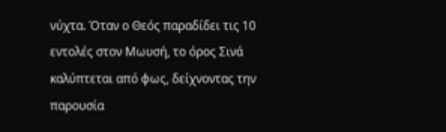νύχτα. Όταν ο Θεός παραδίδει τις 10
εντολές στον Μωυσή, το όρος Σινά καλύπτεται από φως, δείχνοντας την παρουσία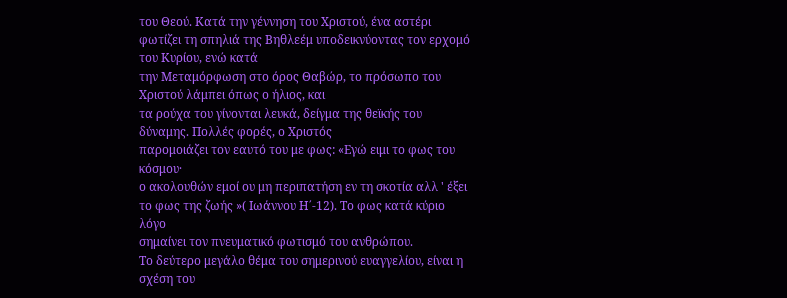του Θεού. Κατά την γέννηση του Χριστού, ένα αστέρι φωτίζει τη σπηλιά της Βηθλεέμ υποδεικνύοντας τον ερχομό του Κυρίου, ενώ κατά
την Μεταμόρφωση στο όρος Θαβώρ, το πρόσωπο του Χριστού λάμπει όπως ο ήλιος, και
τα ρούχα του γίνονται λευκά, δείγμα της θεϊκής του δύναμης. Πολλές φορές, ο Χριστός
παρομοιάζει τον εαυτό του με φως: «Εγώ ειμι το φως του κόσμου·
ο ακολουθών εμοί ου μη περιπατήση εν τη σκοτία αλλ ' έξει το φως της ζωής »( Ιωάννου Η΄-12). Το φως κατά κύριο λόγο
σημαίνει τον πνευματικό φωτισμό του ανθρώπου.
Το δεύτερο μεγάλο θέμα του σημερινού ευαγγελίου, είναι η σχέση του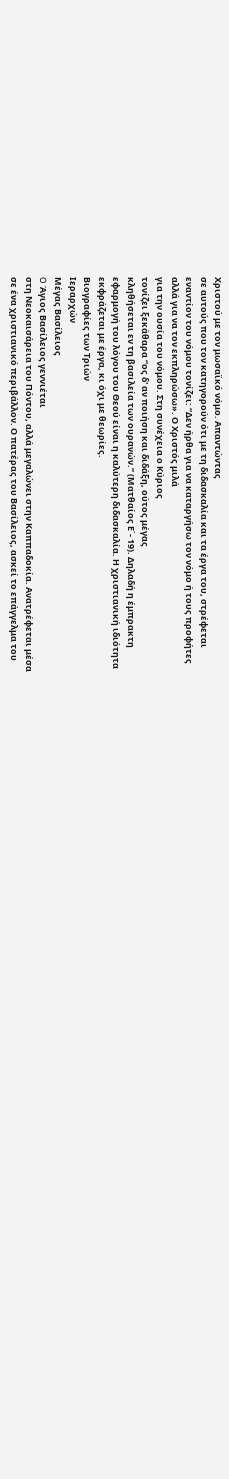Χριστού με τον μωσαϊκό νόμο. Απαντώντας
σε αυτούς που τον κατηγορούν ότι με τη διδασκαλία και τα έργα του, στρέφεται
εναντίον του νόμου τονίζει: “Δεν ήρθα για να καταργήσω τον νόμο ή τους προφήτες
αλλά για να τον εκπληρώσω». Ο Χριστός μιλά
για την ουσία του νόμου. Στη συνέχεια ο Κύριος
τονίζει ξεκάθαρα “ος δ' αν ποιήση και διδάξη, ούτος μέγας
κληθήσεται εν τη βασιλεία των ουρανών.” (Ματθαίος Ε΄- 19). Δηλαδή η έμπρακτη
εφαρμογή του λόγου του Θεού είναι η καλύτερη διδασκαλία. Η χριστιανική ιδιότητα
εκφράζεται με έργα, κι όχι με θεωρίες.
Βιογραφίες των Τριών
Ιεραρχών
Μέγας Βασίλειος
O Άγιος Βασίλειος γεννιέται
στη Νεοκαισάρεια του Πόντου, αλλά μεγαλώνει στην Καππαδοκία. Ανατρέφεται μέσα
σε ένα χριστιανικό περιβάλλον. Ο πατέρας του Βασίλειος, ασκεί το επάγγελμα του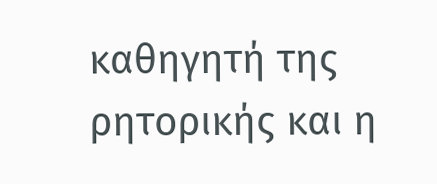καθηγητή της ρητορικής και η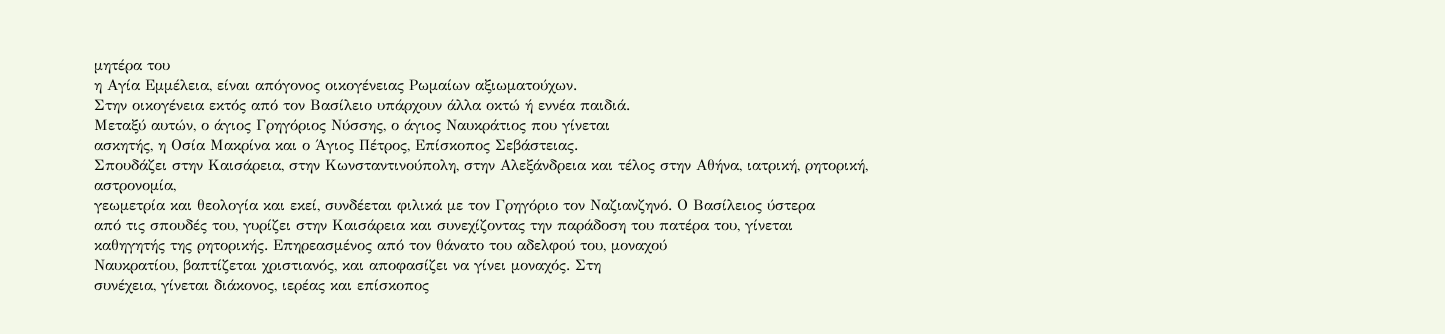μητέρα του
η Αγία Εμμέλεια, είναι απόγονος οικογένειας Ρωμαίων αξιωματούχων.
Στην οικογένεια εκτός από τον Βασίλειο υπάρχουν άλλα οκτώ ή εννέα παιδιά.
Μεταξύ αυτών, ο άγιος Γρηγόριος Νύσσης, ο άγιος Ναυκράτιος που γίνεται
ασκητής, η Οσία Μακρίνα και ο Άγιος Πέτρος, Επίσκοπος Σεβάστειας.
Σπουδάζει στην Καισάρεια, στην Κωνσταντινούπολη, στην Αλεξάνδρεια και τέλος στην Αθήνα, ιατρική, ρητορική, αστρονομία,
γεωμετρία και θεολογία και εκεί, συνδέεται φιλικά με τον Γρηγόριο τον Ναζιανζηνό. Ο Βασίλειος ύστερα
από τις σπουδές του, γυρίζει στην Καισάρεια και συνεχίζοντας την παράδοση του πατέρα του, γίνεται
καθηγητής της ρητορικής. Επηρεασμένος από τον θάνατο του αδελφού του, μοναχού
Ναυκρατίου, βαπτίζεται χριστιανός, και αποφασίζει να γίνει μοναχός. Στη
συνέχεια, γίνεται διάκονος, ιερέας και επίσκοπος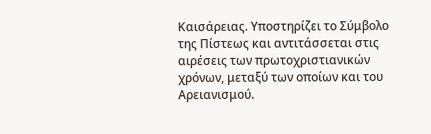Καισάρειας. Υποστηρίζει το Σύμβολο
της Πίστεως και αντιτάσσεται στις
αιρέσεις των πρωτοχριστιανικών χρόνων, μεταξύ των οποίων και του Αρειανισμού.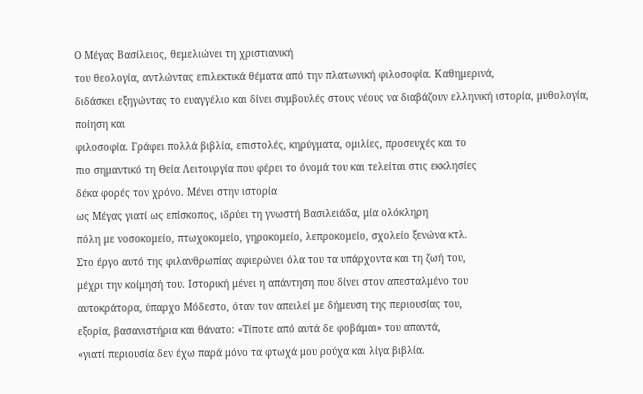Ο Μέγας Βασίλειος, θεμελιώνει τη χριστιανική
του θεολογία, αντλώντας επιλεκτικά θέματα από την πλατωνική φιλοσοφία. Καθημερινά,
διδάσκει εξηγώντας το ευαγγέλιο και δίνει συμβουλές στους νέους να διαβάζουν ελληνική ιστορία, μυθολογία, ποίηση και
φιλοσοφία. Γράφει πολλά βιβλία, επιστολές, κηρύγματα, ομιλίες, προσευχές και το
πιο σημαντικό τη Θεία Λειτουργία που φέρει το όνομά του και τελείται στις εκκλησίες
δέκα φορές τον χρόνο. Μένει στην ιστορία
ως Μέγας γιατί ως επίσκοπος, ιδρύει τη γνωστή Βασιλειάδα, μία ολόκληρη
πόλη με νοσοκομείο, πτωχοκομείο, γηροκομείο, λεπροκομείο, σχολείο ξενώνα κτλ.
Στο έργο αυτό της φιλανθρωπίας αφιερώνει όλα του τα υπάρχοντα και τη ζωή του,
μέχρι την κοίμησή του. Ιστορική μένει η απάντηση που δίνει στον απεσταλμένο του
αυτοκράτορα, ύπαρχο Μόδεστο, όταν τον απειλεί με δήμευση της περιουσίας του,
εξορία, βασανιστήρια και θάνατο: «Τίποτε από αυτά δε φοβάμαι» του απαντά,
«γιατί περιουσία δεν έχω παρά μόνο τα φτωχά μου ρούχα και λίγα βιβλία.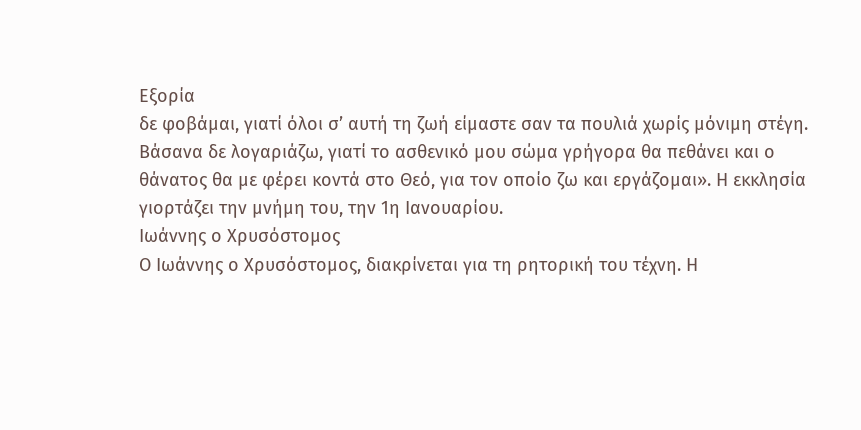Εξορία
δε φοβάμαι, γιατί όλοι σ’ αυτή τη ζωή είμαστε σαν τα πουλιά χωρίς μόνιμη στέγη.
Βάσανα δε λογαριάζω, γιατί το ασθενικό μου σώμα γρήγορα θα πεθάνει και ο
θάνατος θα με φέρει κοντά στο Θεό, για τον οποίο ζω και εργάζομαι». Η εκκλησία
γιορτάζει την μνήμη του, την 1η Ιανουαρίου.
Ιωάννης ο Χρυσόστομος
Ο Ιωάννης ο Χρυσόστομος, διακρίνεται για τη ρητορική του τέχνη. Η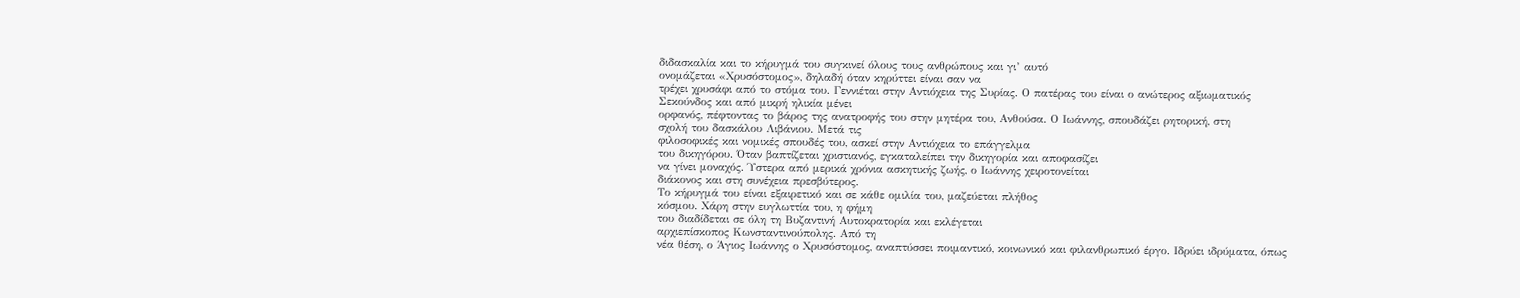διδασκαλία και το κήρυγμά του συγκινεί όλους τους ανθρώπους και γι’ αυτό
ονομάζεται «Χρυσόστομος», δηλαδή όταν κηρύττει είναι σαν να
τρέχει χρυσάφι από το στόμα του. Γεννιέται στην Αντιόχεια της Συρίας. Ο πατέρας του είναι ο ανώτερος αξιωματικός
Σεκούνδος και από μικρή ηλικία μένει
ορφανός, πέφτοντας το βάρος της ανατροφής του στην μητέρα του, Ανθούσα. Ο Ιωάννης, σπουδάζει ρητορική, στη
σχολή του δασκάλου Λιβάνιου. Μετά τις
φιλοσοφικές και νομικές σπουδές του, ασκεί στην Αντιόχεια το επάγγελμα
του δικηγόρου. Όταν βαπτίζεται χριστιανός, εγκαταλείπει την δικηγορία και αποφασίζει
να γίνει μοναχός. Ύστερα από μερικά χρόνια ασκητικής ζωής, ο Ιωάννης χειροτονείται
διάκονος και στη συνέχεια πρεσβύτερος.
Το κήρυγμά του είναι εξαιρετικό και σε κάθε ομιλία του, μαζεύεται πλήθος
κόσμου. Χάρη στην ευγλωττία του, η φήμη
του διαδίδεται σε όλη τη Βυζαντινή Αυτοκρατορία και εκλέγεται
αρχιεπίσκοπος Κωνσταντινούπολης. Από τη
νέα θέση, ο Άγιος Ιωάννης ο Χρυσόστομος, αναπτύσσει ποιμαντικό, κοινωνικό και φιλανθρωπικό έργο. Ιδρύει ιδρύματα, όπως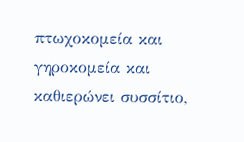πτωχοκομεία και γηροκομεία και
καθιερώνει συσσίτιο,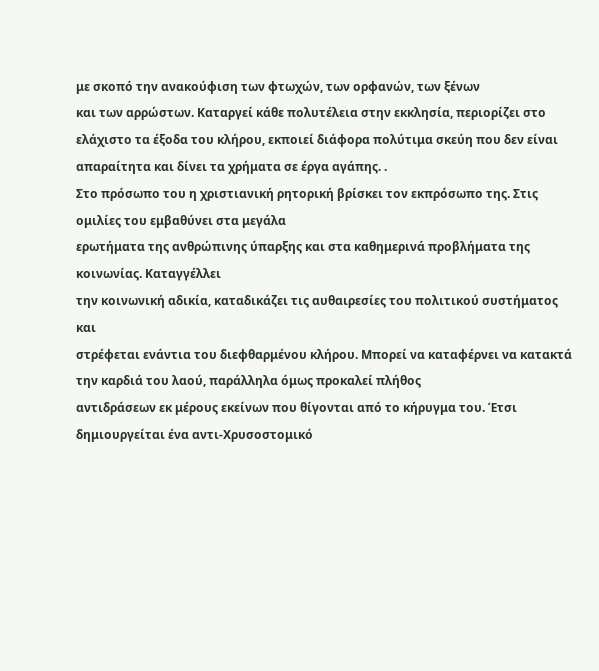με σκοπό την ανακούφιση των φτωχών, των ορφανών, των ξένων
και των αρρώστων. Καταργεί κάθε πολυτέλεια στην εκκλησία, περιορίζει στο
ελάχιστο τα έξοδα του κλήρου, εκποιεί διάφορα πολύτιμα σκεύη που δεν είναι
απαραίτητα και δίνει τα χρήματα σε έργα αγάπης. .
Στο πρόσωπο του η χριστιανική ρητορική βρίσκει τον εκπρόσωπο της. Στις
ομιλίες του εμβαθύνει στα μεγάλα
ερωτήματα της ανθρώπινης ύπαρξης και στα καθημερινά προβλήματα της κοινωνίας. Καταγγέλλει
την κοινωνική αδικία, καταδικάζει τις αυθαιρεσίες του πολιτικού συστήματος και
στρέφεται ενάντια του διεφθαρμένου κλήρου. Μπορεί να καταφέρνει να κατακτά την καρδιά του λαού, παράλληλα όμως προκαλεί πλήθος
αντιδράσεων εκ μέρους εκείνων που θίγονται από το κήρυγμα του. Έτσι
δημιουργείται ένα αντι-Χρυσοστομικό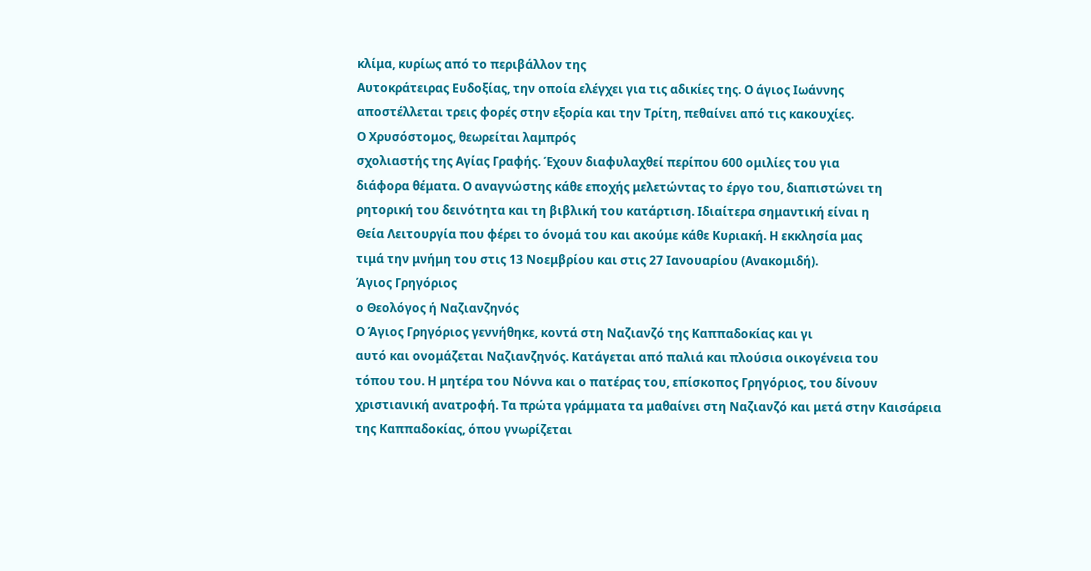κλίμα, κυρίως από το περιβάλλον της
Αυτοκράτειρας Ευδοξίας, την οποία ελέγχει για τις αδικίες της. Ο άγιος Ιωάννης
αποστέλλεται τρεις φορές στην εξορία και την Τρίτη, πεθαίνει από τις κακουχίες.
Ο Χρυσόστομος, θεωρείται λαμπρός
σχολιαστής της Αγίας Γραφής. Έχουν διαφυλαχθεί περίπου 600 ομιλίες του για
διάφορα θέματα. Ο αναγνώστης κάθε εποχής μελετώντας το έργο του, διαπιστώνει τη
ρητορική του δεινότητα και τη βιβλική του κατάρτιση. Ιδιαίτερα σημαντική είναι η
Θεία Λειτουργία που φέρει το όνομά του και ακούμε κάθε Κυριακή. Η εκκλησία μας
τιμά την μνήμη του στις 13 Νοεμβρίου και στις 27 Ιανουαρίου (Ανακομιδή).
Άγιος Γρηγόριος
ο Θεολόγος ή Ναζιανζηνός
Ο Άγιος Γρηγόριος γεννήθηκε, κοντά στη Ναζιανζό της Καππαδοκίας και γι
αυτό και ονομάζεται Ναζιανζηνός. Κατάγεται από παλιά και πλούσια οικογένεια του
τόπου του. Η μητέρα του Νόννα και ο πατέρας του, επίσκοπος Γρηγόριος, του δίνουν
χριστιανική ανατροφή. Τα πρώτα γράμματα τα μαθαίνει στη Ναζιανζό και μετά στην Καισάρεια
της Καππαδοκίας, όπου γνωρίζεται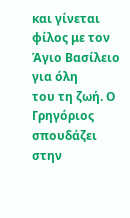και γίνεται φίλος με τον Άγιο Βασίλειο για όλη
του τη ζωή. Ο Γρηγόριος σπουδάζει στην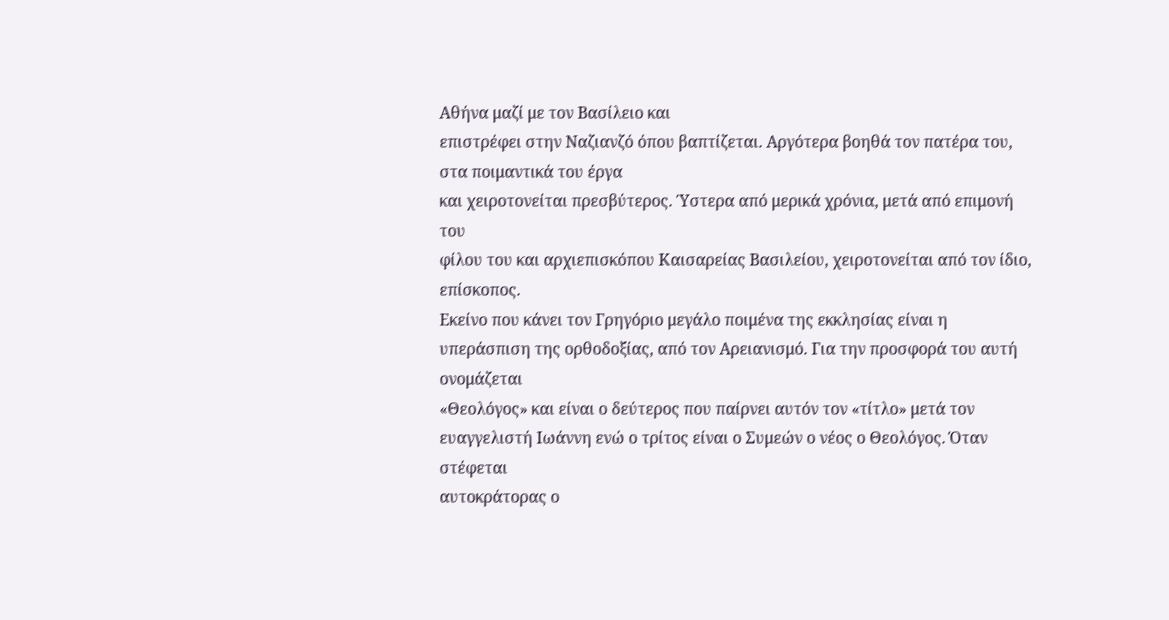Αθήνα μαζί με τον Βασίλειο και
επιστρέφει στην Ναζιανζό όπου βαπτίζεται. Αργότερα βοηθά τον πατέρα του, στα ποιμαντικά του έργα
και χειροτονείται πρεσβύτερος. Ύστερα από μερικά χρόνια, μετά από επιμονή του
φίλου του και αρχιεπισκόπου Καισαρείας Βασιλείου, χειροτονείται από τον ίδιο,
επίσκοπος.
Εκείνο που κάνει τον Γρηγόριο μεγάλο ποιμένα της εκκλησίας είναι η
υπεράσπιση της ορθοδοξίας, από τον Αρειανισμό. Για την προσφορά του αυτή ονομάζεται
«Θεολόγος» και είναι ο δεύτερος που παίρνει αυτόν τον «τίτλο» μετά τον
ευαγγελιστή Ιωάννη ενώ ο τρίτος είναι ο Συμεών ο νέος ο Θεολόγος. Όταν στέφεται
αυτοκράτορας ο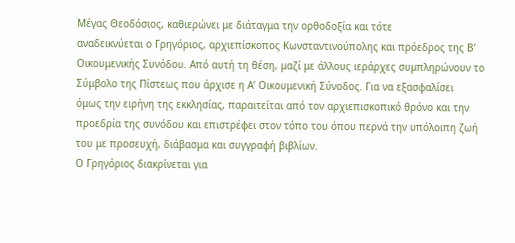Μέγας Θεοδόσιος, καθιερώνει με διάταγμα την ορθοδοξία και τότε
αναδεικνύεται ο Γρηγόριος, αρχιεπίσκοπος Κωνσταντινούπολης και πρόεδρος της Β’
Οικουμενικής Συνόδου. Από αυτή τη θέση, μαζί με άλλους ιεράρχες συμπληρώνουν το
Σύμβολο της Πίστεως που άρχισε η Α’ Οικουμενική Σύνοδος. Για να εξασφαλίσει
όμως την ειρήνη της εκκλησίας, παραιτείται από τον αρχιεπισκοπικό θρόνο και την
προεδρία της συνόδου και επιστρέφει στον τόπο του όπου περνά την υπόλοιπη ζωή
του με προσευχή, διάβασμα και συγγραφή βιβλίων.
Ο Γρηγόριος διακρίνεται για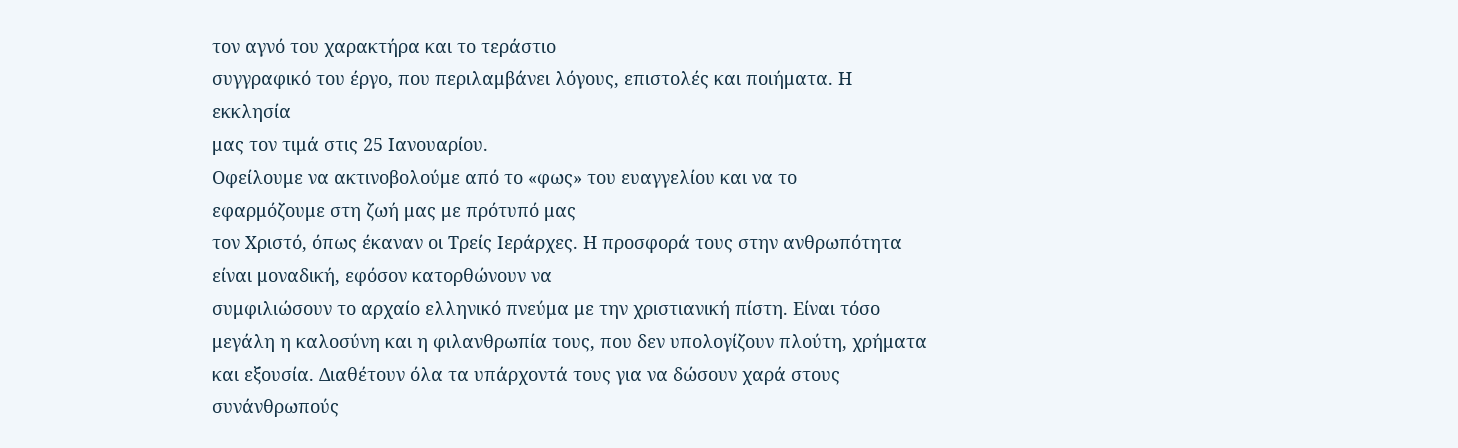τον αγνό του χαρακτήρα και το τεράστιο
συγγραφικό του έργο, που περιλαμβάνει λόγους, επιστολές και ποιήματα. Η εκκλησία
μας τον τιμά στις 25 Ιανουαρίου.
Οφείλουμε να ακτινοβολούμε από το «φως» του ευαγγελίου και να το
εφαρμόζουμε στη ζωή μας με πρότυπό μας
τον Χριστό, όπως έκαναν οι Τρείς Ιεράρχες. Η προσφορά τους στην ανθρωπότητα
είναι μοναδική, εφόσον κατορθώνουν να
συμφιλιώσουν το αρχαίο ελληνικό πνεύμα με την χριστιανική πίστη. Είναι τόσο
μεγάλη η καλοσύνη και η φιλανθρωπία τους, που δεν υπολογίζουν πλούτη, χρήματα
και εξουσία. Διαθέτουν όλα τα υπάρχοντά τους για να δώσουν χαρά στους
συνάνθρωπούς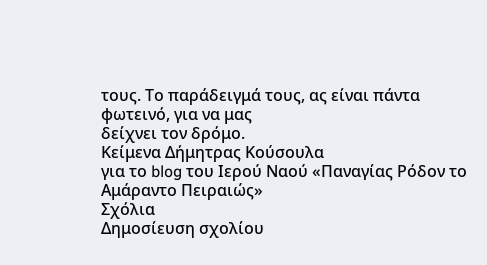τους. Το παράδειγμά τους, ας είναι πάντα φωτεινό, για να μας
δείχνει τον δρόμο.
Κείμενα Δήμητρας Κούσουλα
για το blog του Ιερού Ναού «Παναγίας Ρόδον το Αμάραντο Πειραιώς»
Σχόλια
Δημοσίευση σχολίου